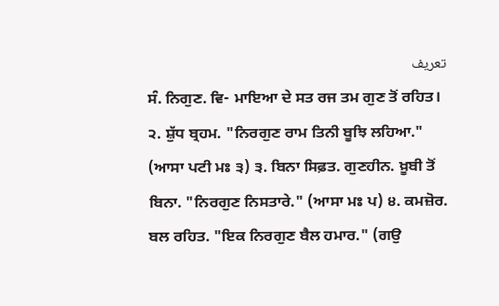تعریف
ਸੰ. ਨਿਗੁਣ. ਵਿ- ਮਾਇਆ ਦੇ ਸਤ ਰਜ ਤਮ ਗੁਣ ਤੋਂ ਰਹਿਤ। ੨. ਸ਼ੁੱਧ ਬ੍ਰਹਮ. "ਨਿਰਗੁਣ ਰਾਮ ਤਿਨੀ ਬੂਝਿ ਲਹਿਆ." (ਆਸਾ ਪਟੀ ਮਃ ੩) ੩. ਬਿਨਾ ਸਿਫ਼ਤ. ਗੁਣਹੀਨ. ਖ਼ੂਬੀ ਤੋਂ ਬਿਨਾ. "ਨਿਰਗੁਣ ਨਿਸਤਾਰੇ." (ਆਸਾ ਮਃ ਪ) ੪. ਕਮਜ਼ੋਰ. ਬਲ ਰਹਿਤ. "ਇਕ ਨਿਰਗੁਣ ਬੈਲ ਹਮਾਰ." (ਗਉ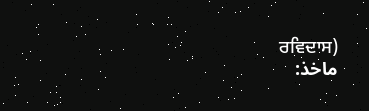ਰਵਿਦਾਸ)
ماخذ: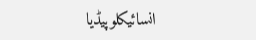انسائیکلوپیڈیا